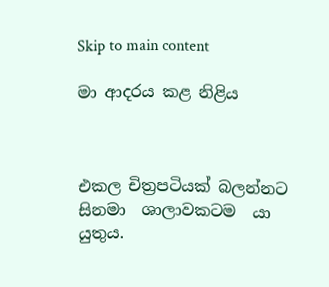Skip to main content

මා ආදරය කළ නිළිය



එකල චිත්‍රපටියක් බලන්නට සිනමා  ශාලාවකටම  යා  යුතුය.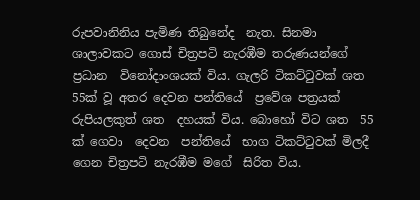රුපවානිනිය පැමිණ තිබුනේද  නැත. සිනමා ශාලාවකට ගොස් චිත්‍රපටි නැරඹීම තරුණයන්ගේ  ප්‍රධාන  විනෝදාංශයක් විය. ගැලරි ටිකට්ටුවක් ශත 55ක් වූ අතර දෙවන පන්තියේ  ප්‍රවේශ පත්‍රයක් රුපියලකුත් ශත  දහයක් විය. බොහෝ විට ශත  55 ක් ගෙවා  දෙවන  පන්තියේ  භාග ටිකට්ටුවක් මිලදී ගෙන චිත්‍රපටි නැරඹීම මගේ  සිරිත විය.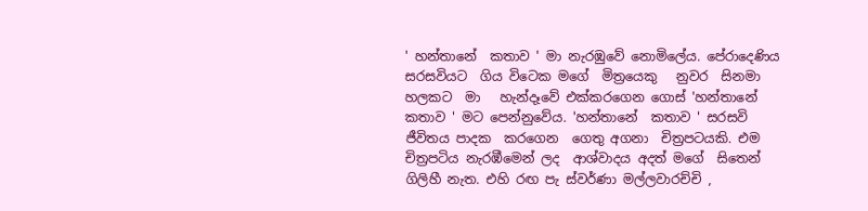' හන්තානේ  කතාව ' මා නැරඹුවේ නොමිලේය. පේරාදෙණිය සරසවියට  ගිය විටෙක මගේ  මිත්‍රයෙකු   නුවර  සිනමා  හලකට  මා   හැන්දෑවේ එක්කරගෙන ගොස් 'හන්තානේ  කතාව ' මට පෙන්නුවේය. 'හන්තානේ  කතාව ' සරසවි ජීවිතය පාදක  කරගෙන  ගෙතු අගනා  චිත්‍රපටයකි. එම චිත්‍රපටිය නැරඹීමෙන් ලද  ආශ්වාදය අදත් මගේ  සිතෙන් ගිලිහී නැත. එහි රඟ පැ ස්වර්ණා මල්ලවාරච්චි ,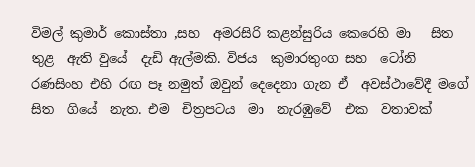විමල් කුමාර් කොස්තා ,සහ  අමරසිරි කළන්සුරිය කෙරෙහි මා   සිත  තුළ  ඇති වුයේ  දැඩි ඇල්මකි. විජය  කුමාරතුංග සහ  ටෝනි රණසිංහ එහි රඟ පෑ නමුත් ඔවුන් දෙදෙනා ගැන ඒ  අවස්ථාවේදී මගේ  සිත  ගියේ  නැත. එම  චිත්‍රපටය  මා  නැරඹුවේ  එක  වතාවක්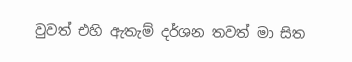වුවත් එහි ඇතැම් දර්ශන තවත් මා සිත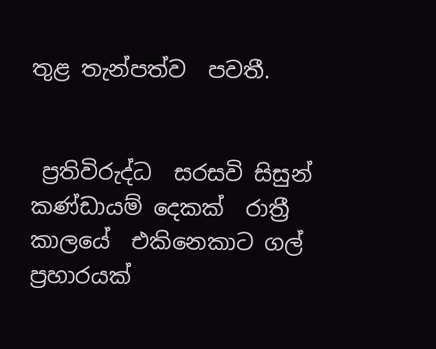තුළ තැන්පත්ව  පවතී.


 ප්‍රතිවිරුද්ධ  සරසවි සිසුන් කණ්ඩායම් දෙකක්  රාත්‍රී  කාලයේ  එකිනෙකාට ගල් ප්‍රහාරයක්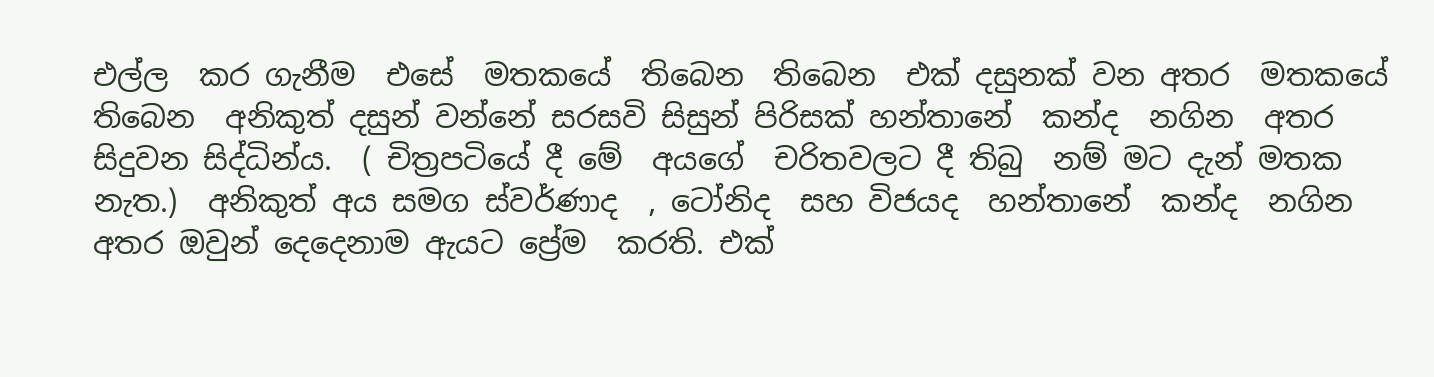එල්ල  කර ගැනීම  එසේ  මතකයේ  තිබෙන  තිබෙන  එක් දසුනක් වන අතර  මතකයේ  තිබෙන  අනිකුත් දසුන් වන්නේ සරසවි සිසුන් පිරිසක් හන්තානේ  කන්ද  නගින  අතර සිදුවන සිද්ධින්ය.  ( චිත්‍රපටියේ දී මේ  අයගේ  චරිතවලට දී තිබු  නම් මට දැන් මතක නැත.)  අනිකුත් අය සමග ස්වර්ණාද  , ටෝනිද  සහ විජයද  හන්තානේ  කන්ද  නගින  අතර ඔවුන් දෙදෙනාම ඇයට ප්‍රේම  කරති. එක්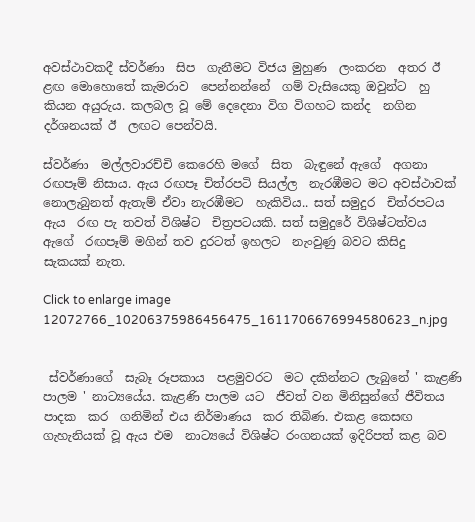අවස්ථාවකදී ස්වර්ණා  සිප  ගැනීමට විජය මුහුණ  ලංකරන  අතර ඊ ළඟ මොහොතේ කැමරාව  පෙන්නන්නේ  ගම් වැසියෙකු ඔවුන්ට  හු කියන අයුරුය. කලබල වූ මේ දෙදෙනා විග විගහට කන්ද  නගින දර්ශනයක් ඊ  ලඟට පෙන්වයි.

ස්වර්ණා  මල්ලවාරච්චි කෙරෙහි මගේ  සිත  බැඳුනේ ඇගේ  අගනා  රඟපෑම් නිසාය. ඇය රඟපෑ චිත්රපටි සියල්ල  නැරඹීමට මට අවස්ථාවක් නොලැබුනත් ඇතැම් ඒවා නැරඹීමට  හැකිවිය.. සත් සමුදුර  චිත්රපටය ඇය  රඟ පැ තවත් විශිෂ්ට  චිත්‍රපටයකි. සත් සමුදුරේ විශිෂ්ටත්වය  ඇගේ  රඟපෑම් මගින් තව දුරටත් ඉහලට  නැංවුණු බවට කිසිදු   සැකයක් නැත.

Click to enlarge image 12072766_10206375986456475_1611706676994580623_n.jpg


 ස්වර්ණාගේ  සැබෑ රූපකාය  පළමුවරට  මට දකින්නට ලැබුනේ ' කැළණි පාලම ' නාට්‍යයේය. කැළණි පාලම යට  ජීවත් වන මිනිසුන්ගේ ජීවිතය පාදක  කර  ගනිමින් එය නිර්මාණය  කර තිබිණ. එකළ කෙසඟ  ගැහැනියක් වූ ඇය එම  නාට්‍යයේ විශිෂ්ට රංගනයක් ඉදිරිපත් කළ බව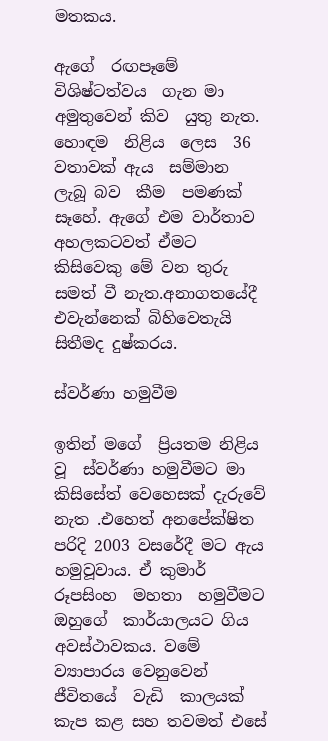මතකය.

ඇගේ  රඟපෑමේ  විශිෂ්ටත්වය  ගැන මා   අමුතුවෙන් කිව  යුතු නැත. හොඳම  නිළිය  ලෙස  36 වතාවක් ඇය  සම්මාන ලැබූ බව  කීම  පමණක් සෑහේ. ඇගේ එම වාර්තාව  අහලකටවත් ඒමට කිසිවෙකු මේ වන තුරු සමත් වී නැත.අනාගතයේදී එවැන්නෙක් බිහිවෙතැයි සිතීමද දුෂ්කරය.

ස්වර්ණා හමුවීම

ඉතින් මගේ  ප්‍රියතම නිළිය වූ  ස්වර්ණා හමුවීමට මා කිසිසේත් වෙහෙසක් දැරුවේ  නැත .එහෙත් අනපේක්ෂිත  පරිදි 2003 වසරේදී මට ඇය  හමුවූවාය. ඒ කුමාර් රූපසිංහ  මහතා  හමුවීමට ඔහුගේ  කාර්යාලයට ගිය අවස්ථාවකය. වමේ ව්‍යාපාරය වෙනුවෙන් ජීවිතයේ  වැඩි  කාලයක් කැප කළ සහ තවමත් එසේ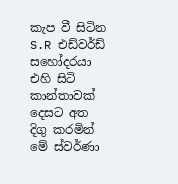කැප වී සිටින S.R එඩ්වර්ඩ්  සහෝදරයා එහි සිටි කාන්තාවක් දෙසට අත දිගු කරමින්  මේ ස්වර්ණා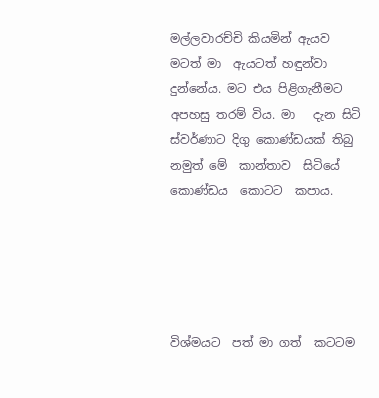මල්ලවාරච්චි කියමින් ඇයව  මටත් මා  ඇයටත් හඳුන්වා දුන්නේය. මට එය පිළිගැනීමට අපහසු තරම් විය. මා   දැන සිටි ස්වර්ණාට දිගු කොණ්ඩයක් තිබු  නමුත් මේ  කාන්තාව  සිටියේ කොණ්ඩය  කොටට  කපාය.





විශ්මයට  පත් මා ගත්  කටටම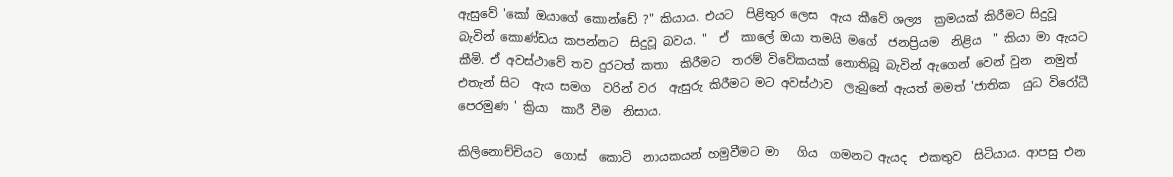ඇසුවේ 'කෝ ඔයාගේ කොන්ඩේ ?" කියාය. එයට  පිළිතුර ලෙස  ඇය කීවේ ශල්‍ය  ක්‍රමයක් කිරීමට සිදුවූ බැවින් කොණ්ඩය කපන්නට  සිදුවූ බවය. "  ඒ  කාලේ ඔයා තමයි මගේ  ජනප්‍රියම  නිළිය  " කියා මා ඇයට කීමි. ඒ අවස්ථාවේ තව දුරටත් කතා  කිරීමට  තරම් විවේකයක් නොතිබූ බැවින් ඇගෙන් වෙන් වුන  නමුත් එතැන් සිට  ඇය සමග  වරින් වර  ඇසුරු කිරීමට මට අවස්ථාව  ලැබුනේ ඇයත් මමත් 'ජාතික  යුධ විරෝධී පෙරමුණ ' ක්‍රියා  කාරී වීම  නිසාය.

කිලිනොච්චියට  ගොස්  කොටි  නායකයන් හමුවීමට මා   ගිය  ගමනට ඇයද  එකතුව  සිටියාය. ආපසු එන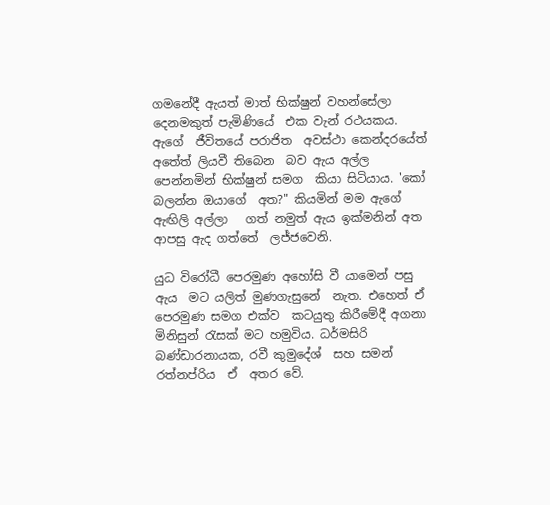ගමනේදී ඇයත් මාත් භික්ෂුන් වහන්සේලා දෙනමකුත් පැමිණියේ  එක වැන් රථයකය. ඇගේ  ජීවිතයේ පරාජිත  අවස්ථා කෙන්දරයේත් අතේත් ලියවී තිබෙන  බව ඇය අල්ල පෙන්නමින් භික්ෂුන් සමග  කියා සිටියාය. 'කෝ බලන්න ඔයාගේ  අත?" කියමින් මම ඇගේ  ඇඟිලි අල්ලා   ගත් නමුත් ඇය ඉක්මනින් අත ආපසු ඇද ගත්තේ  ලජ්ජවෙනි.

යුධ විරෝධී පෙරමුණ අහෝසි වී යාමෙන් පසු ඇය  මට යලිත් මුණගැසුනේ  නැත. එහෙත් ඒ පෙරමුණ සමග එක්ව  කටයුතු කිරීමේදී අගනා   මිනිසුන් රැසක් මට හමුවිය. ධර්මසිරි බණ්ඩාරනායක, රවී කුමුදේශ්  සහ සමන් රත්නප්රිය  ඒ  අතර වේ.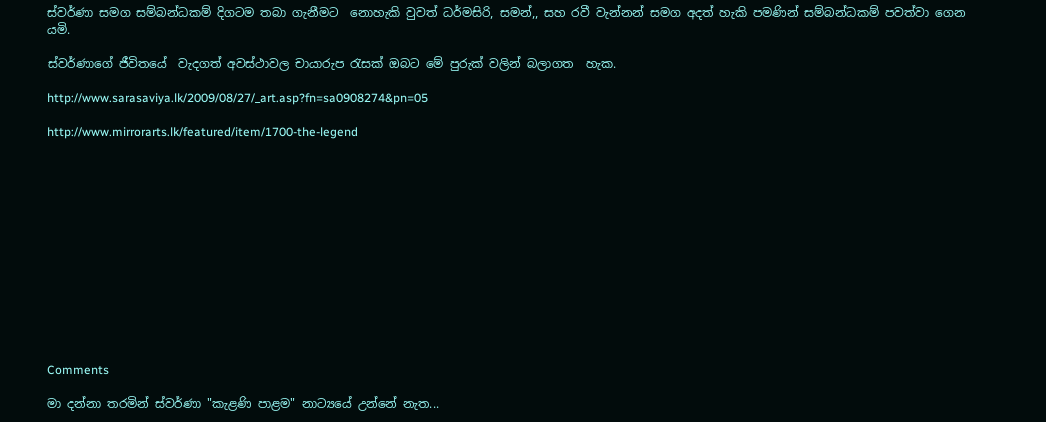ස්වර්ණා සමග සම්බන්ධකම් දිගටම තබා ගැනීමට  නොහැකි වුවත් ධර්මසිරි, සමන්,, සහ රවී වැන්නන් සමග අදත් හැකි පමණින් සම්බන්ධකම් පවත්වා ගෙන  යමි.

ස්වර්ණාගේ ජීවිතයේ  වැදගත් අවස්ථාවල චායාරුප රැසක් ඔබට මේ පුරුක් වලින් බලාගත  හැක.

http://www.sarasaviya.lk/2009/08/27/_art.asp?fn=sa0908274&pn=05

http://www.mirrorarts.lk/featured/item/1700-the-legend













Comments

මා දන්නා තරමින් ස්වර්ණා "කැළණි පාළම" නාට්‍යයේ උන්නේ නැත...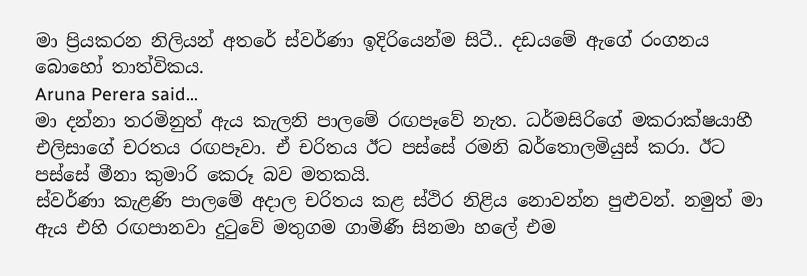මා ප්‍රියකරන නිලියන් අතරේ ස්වර්ණා ඉදිරියෙන්ම සිටී.. දඩයමේ ඇගේ රංගනය බොහෝ තාත්විකය.
Aruna Perera said…
මා දන්නා තරමිනුත් ඇය කැලනි පාලමේ රඟපෑවේ නැත. ධර්මසිරිගේ මකරාක්ෂයාහී එලිසාගේ චරතය රඟපෑවා. ඒ චරිතය ඊට පස්සේ රමනි බර්තොලමියුස් කරා. ඊට පස්සේ මීනා කුමාරි කෙරූ බව මතකයි.
ස්වර්ණා කැළණි පාලමේ අදාල චරිතය කළ ස්ථිර නිළිය නොවන්න පුළුවන්. නමුත් මා ඇය එහි රඟපානවා දුටුවේ මතුගම ගාමිණී සිනමා හලේ එම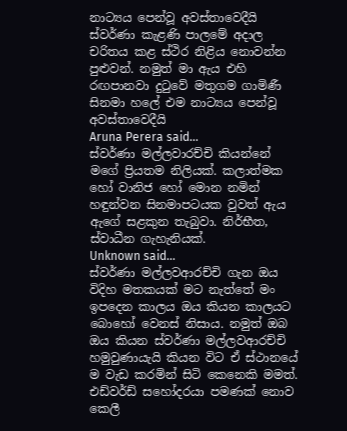නාට්‍යය පෙන්වූ අවස්තාවෙදීයි
ස්වර්ණා කැළණි පාලමේ අදාල චරිතය කළ ස්ථිර නිළිය නොවන්න පුළුවන්. නමුත් මා ඇය එහි රඟපානවා දුටුවේ මතුගම ගාමිණී සිනමා හලේ එම නාට්‍යය පෙන්වූ අවස්තාවෙදීයි
Aruna Perera said…
ස්වර්ණා මල්ලවාරච්චි කියන්නේ මගේ ප්‍රියතම නිලියක්. කලාත්මක හෝ වානිජ හෝ මොන නමින් හඳුන්වන සිනමාපටයක වුවත් ඇය ඇගේ සළකුන තැබුවා. නිර්භීත, ස්වාධීන ගැහැනියක්.
Unknown said…
ස්වර්ණා මල්ලවආරච්චි ගැන ඔය විදිහ මතකයක් මට නැත්තේ මං ඉපදෙන කාලය ඔය කියන කාලයට බොහෝ වෙනස් නිසාය. නමුත් ඔබ ඔය කියන ස්වර්ණා මල්ලවආරච්චි හමුවුණායැයි කියන විට ඒ ස්ථානයේ ම වැඩ කරමින් සිටි කෙනෙකි මමත්. එඩ්වර්ඩ් සහෝදරයා පමණක් නොව කෙලී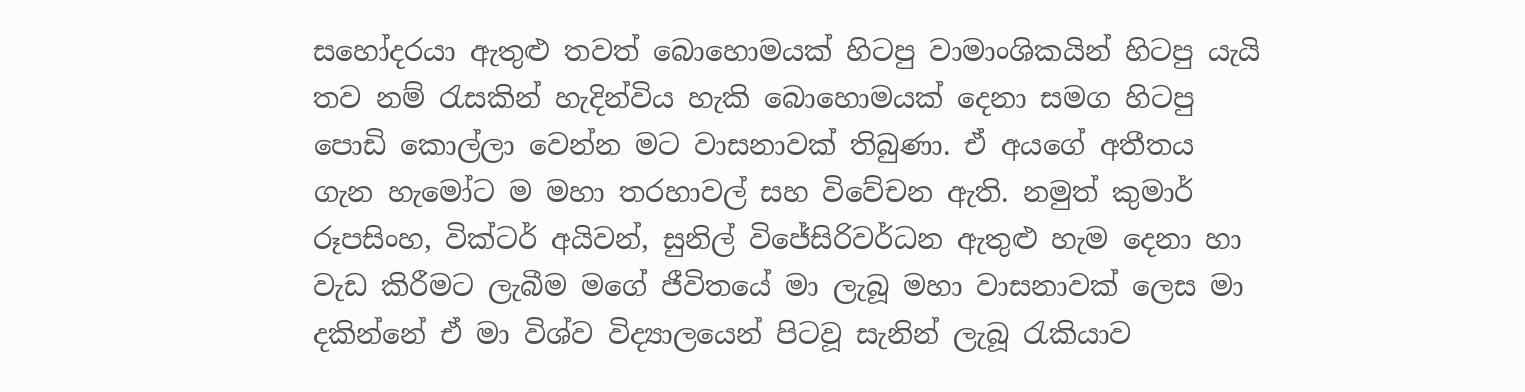සහෝදරයා ඇතුළු තවත් බොහොමයක් හිටපු වාමාංශිකයින් හිටපු යැයි තව නම් රැසකින් හැදින්විය හැකි බොහොමයක් දෙනා සමග හිටපු පොඩි කොල්ලා වෙන්න මට වාසනාවක් තිබුණා. ඒ අයගේ අතීතය ගැන හැමෝට ම මහා තරහාවල් සහ විවේචන ඇති. නමුත් කුමාර් රූපසිංහ, වික්ටර් අයිවන්, සුනිල් විජේසිරිවර්ධන ඇතුළු හැම දෙනා හා වැඩ කිරීමට ලැබීම මගේ ජීවිතයේ මා ලැබූ මහා වාසනාවක් ලෙස මා දකින්නේ ඒ මා විශ්ව විද්‍යාලයෙන් පිටවූ සැනින් ලැබූ රැකියාව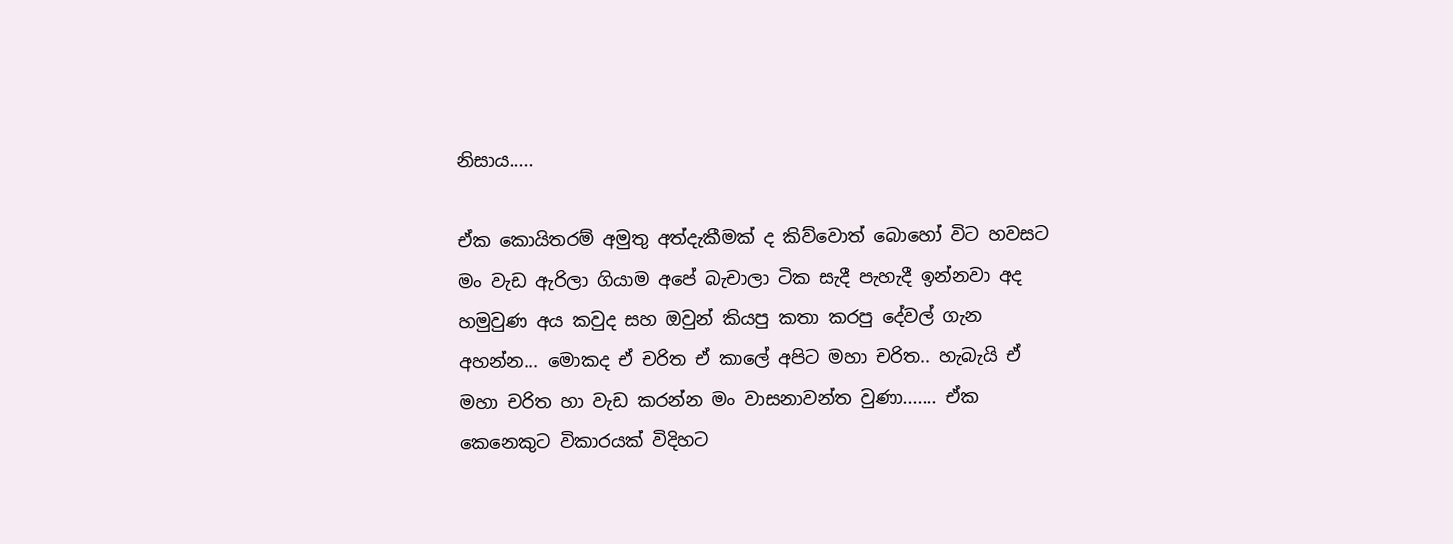නිසාය.....

ඒක කොයිතරම් අමුතු අත්දැකීමක් ද කිව්වොත් බොහෝ විට හවසට මං වැඩ ඇරිලා ගියාම අපේ බැචාලා ටික සැදී පැහැදී ඉන්නවා අද හමුවුණ අය කවුද සහ ඔවුන් කියපු කතා කරපු දේවල් ගැන අහන්න... මොකද ඒ චරිත ඒ කාලේ අපිට මහා චරිත.. හැබැයි ඒ මහා චරිත හා වැඩ කරන්න මං වාසනාවන්ත වුණා....... ඒක කෙනෙකුට විකාරයක් විදිහට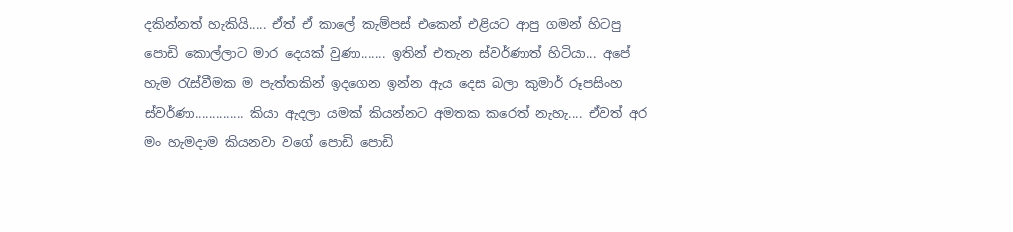දකින්නත් හැකියි..... ඒත් ඒ කාලේ කැම්පස් එකෙන් එළියට ආපු ගමන් හිටපු පොඩි කොල්ලාට මාර දෙයක් වුණා....... ඉතින් එතැන ස්වර්ණාත් හිටියා... අපේ හැම රැස්වීමක ම පැත්තකින් ඉදගෙන ඉන්න ඇය දෙස බලා කුමාර් රූපසිංහ ස්වර්ණා.............. කියා ඇදලා යමක් කියන්නට අමතක කරෙත් නැහැ.... ඒවත් අර මං හැමදාම කියනවා වගේ පොඩි පොඩි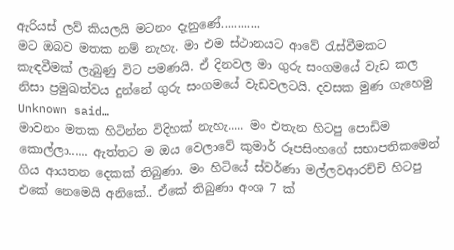ඇරියස් ලව් කියලයි මටනං දැනුණේ............
මට ඔබව මතක නම් නැහැ. මා එම ස්ථානයට ආවේ රැස්වීමකට කැඳවීමක් ලැබුණු විට පමණයි. ඒ දිනවල මා ගුරු සංගමයේ වැඩ කල නිසා ප්‍රමුඛත්වය දුන්නේ ගුරු සංගමයේ වැඩවලටයි. දවසක මුණ ගැහෙමු
Unknown said…
මාවනං මතක හිටින්න විදිහක් නැහැ..... මං එතැන හිටපු පොඩිම කොල්ලා...... ඇත්තට ම ඔය වෙලාවේ කුමාර් රූපසිංහගේ සභාපතිකමෙන් ගිය ආයතන දෙකක් තිබුණා. මං හිටියේ ස්වර්ණා මල්ලවආරච්චි හිටපු එකේ නෙමෙයි අනිකේ.. ඒකේ තිබුණා අංශ 7 ක්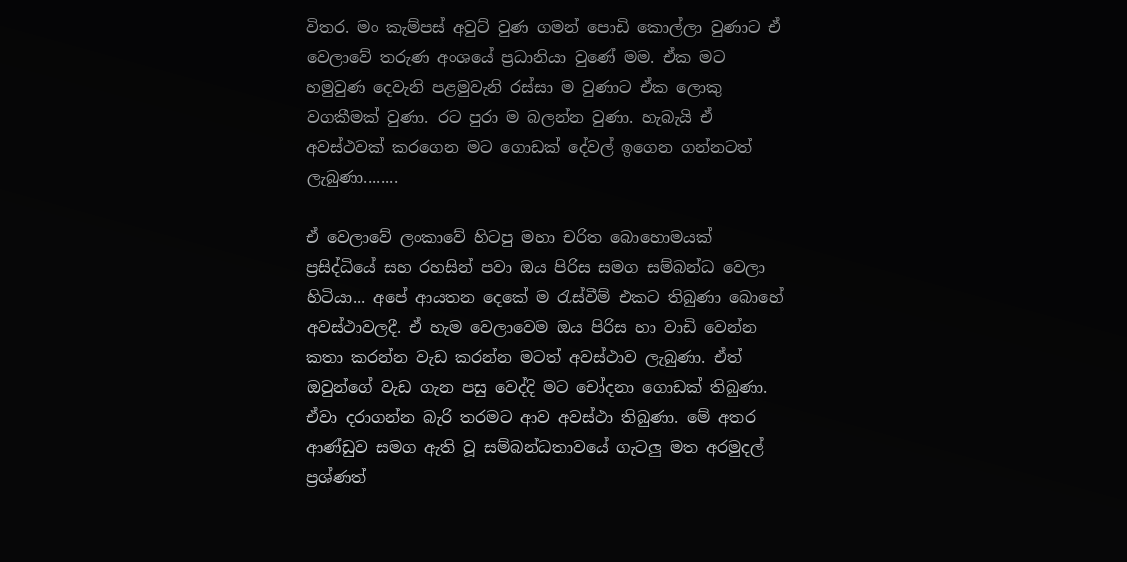විතර. මං කැම්පස් අවුට් වුණ ගමන් පොඩි කොල්ලා වුණාට ඒ වෙලාවේ තරුණ අංශයේ ප්‍රධානියා වුණේ මම. ඒක මට හමුවුණ දෙවැනි පළමුවැනි රස්සා ම වුණාට ඒක ලොකු වගකීමක් වුණා. රට පුරා ම බලන්න වුණා. හැබැයි ඒ අවස්ථවක් කරගෙන මට ගොඩක් දේවල් ඉගෙන ගන්නටත් ලැබුණා........

ඒ වෙලාවේ ලංකාවේ හිටපු මහා චරිත බොහොමයක් ප්‍රසිද්ධියේ සහ රහසින් පවා ඔය පිරිස සමග සම්බන්ධ වෙලා හිටියා... අපේ ආයතන දෙකේ ම රැස්වීම් එකට තිබුණා බොහේ අවස්ථාවලදී. ඒ හැම වෙලාවෙම ඔය පිරිස හා වාඩි වෙන්න කතා කරන්න වැඩ කරන්න මටත් අවස්ථාව ලැබුණා. ඒත් ඔවුන්ගේ වැඩ ගැන පසු වෙද්දි මට චෝදනා ගොඩක් තිබුණා. ඒවා දරාගන්න බැරි තරමට ආව අවස්ථා තිබුණා. මේ අතර ආණ්ඩුව සමග ඇති වූ සම්බන්ධතාවයේ ගැටලු මත අරමුදල් ප්‍රශ්ණත්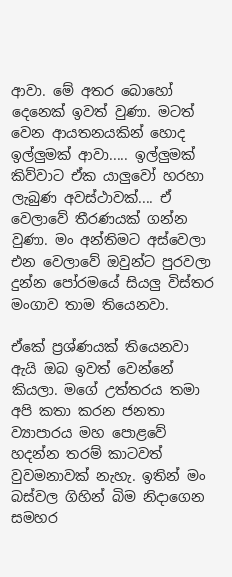ආවා. මේ අතර බොහෝ දෙනෙක් ඉවත් වුණා. මටත් වෙන ආයතනයකින් හොද ඉල්ලුමක් ආවා..... ඉල්ලුමක් කිව්වාට ඒක යාලුවෝ හරහා ලැබුණ අවස්ථාවක්.... ඒ වෙලාවේ තීරණයක් ගන්න වුණා. මං අන්තිමට අස්වෙලා එන වෙලාවේ ඔවුන්ට පුරවලා දුන්න පෝරමයේ සියලු විස්තර මංගාව තාම තියෙනවා.

ඒකේ ප්‍රශ්ණයක් තියෙනවා ඇයි ඔබ ඉවත් වෙන්නේ කියලා. මගේ උත්තරය තමා අපි කතා කරන ජනතා ව්‍යාපාරය මහ පොළවේ හදන්න තරම් කාටවත් වුවමනාවක් නැහැ. ඉතින් මං බස්වල ගිහින් බිම නිදාගෙන සමහර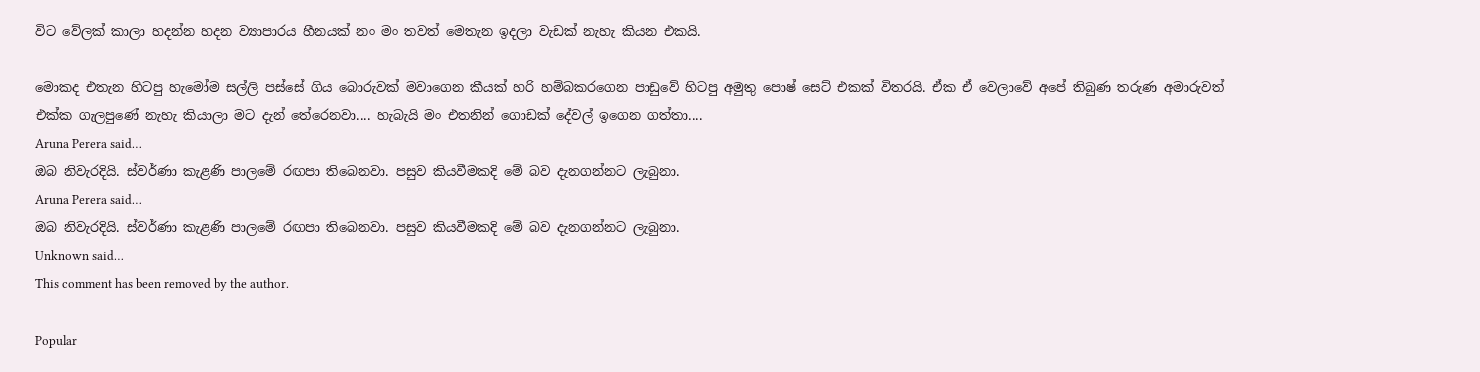විට වේලක් කාලා හදන්න හදන ව්‍යාපාරය හීනයක් නං මං තවත් මෙතැන ඉදලා වැඩක් නැහැ කියන එකයි.

මොකද එතැන හිටපු හැමෝම සල්ලි පස්සේ ගිය බොරුවක් මවාගෙන කීයක් හරි හම්බකරගෙන පාඩුවේ හිටපු අමුතු පොෂ් සෙට් එකක් විතරයි. ඒක ඒ වෙලාවේ අපේ තිබුණ තරුණ අමාරුවත් එක්ක ගැලපුණේ නැහැ කියාලා මට දැන් තේරෙනවා.... හැබැයි මං එතනින් ගොඩක් දේවල් ඉගෙන ගත්තා....
Aruna Perera said…
ඔබ නිවැරදියි. ස්වර්ණා කැළණි පාලමේ රඟපා තිබෙනවා. පසුව කියවීමකදි මේ බව දැනගන්නට ලැබුනා.
Aruna Perera said…
ඔබ නිවැරදියි. ස්වර්ණා කැළණි පාලමේ රඟපා තිබෙනවා. පසුව කියවීමකදි මේ බව දැනගන්නට ලැබුනා.
Unknown said…
This comment has been removed by the author.

Popular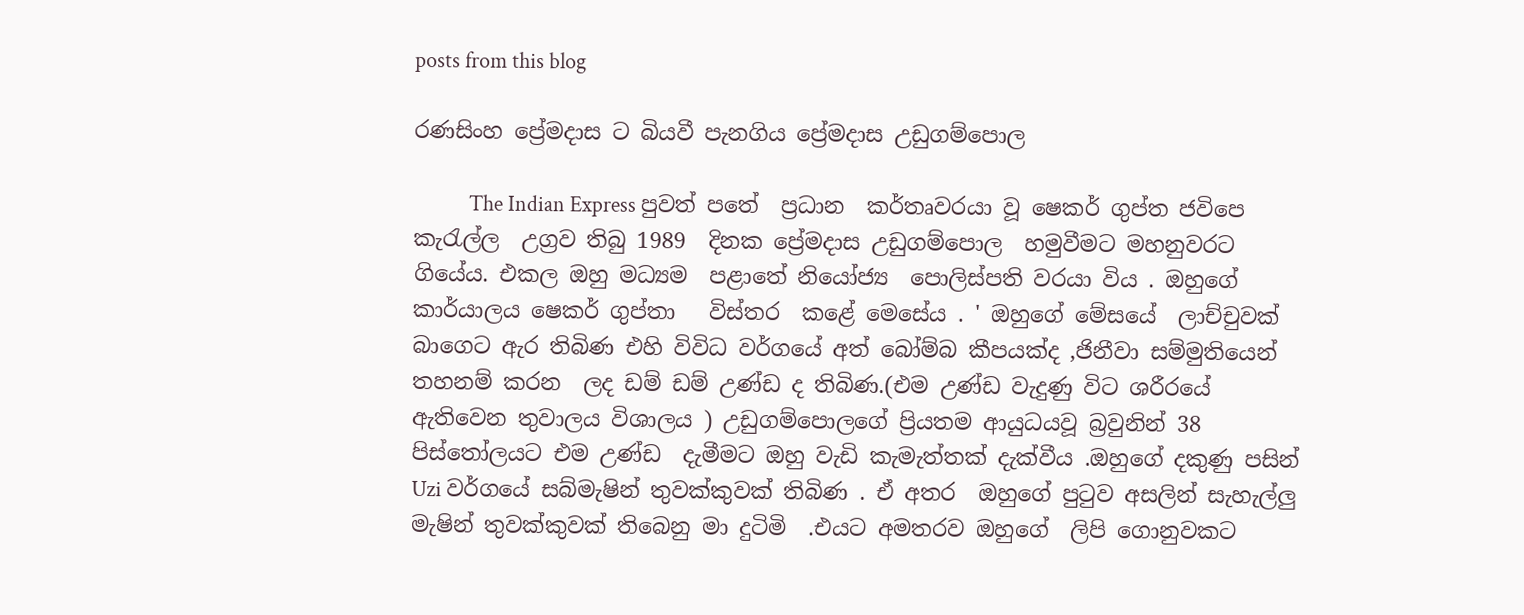posts from this blog

රණසිංහ ප්‍රේමදාස ට බියවී පැනගිය ප්‍රේමදාස උඩුගම්පොල

           The Indian Express පුවත් පතේ  ප්‍රධාන  කර්තෘවරයා වූ ෂෙකර් ගුප්ත ජවිපෙ  කැරැල්ල  උග්‍රව තිබු 1989  දිනක ප්‍රේමදාස උඩුගම්පොල  හමුවීමට මහනුවරට ගියේය. එකල ඔහු මධ්‍යම  පළාතේ නියෝජ්‍ය  පොලිස්පති වරයා විය . ඔහුගේ කාර්යාලය ෂෙකර් ගුප්තා   විස්තර  කළේ මෙසේය . ' ඔහුගේ මේසයේ  ලාච්චුවක් බාගෙට ඇර තිබිණ එහි විවිධ වර්ගයේ අත් බෝම්බ කීපයක්ද ,ජිනීවා සම්මුතියෙන් තහනම් කරන  ලද ඩම් ඩම් උණ්ඩ ද තිබිණ.(එම උණ්ඩ වැදුණු විට ශරීරයේ ඇතිවෙන තුවාලය විශාලය ) උඩුගම්පොලගේ ප්‍රියතම ආයුධයවූ බ්‍රවුනින් 38 පිස්තෝලයට එම උණ්ඩ  දැමීමට ඔහු වැඩි කැමැත්තක් දැක්වීය .ඔහුගේ දකුණු පසින් Uzi වර්ගයේ සබ්මැෂින් තුවක්කුවක් තිබිණ . ඒ අතර  ඔහුගේ පුටුව අසලින් සැහැල්ලු මැෂින් තුවක්කුවක් තිබෙනු මා දුටිමි  .එයට අමතරව ඔහුගේ  ලිපි ගොනුවකට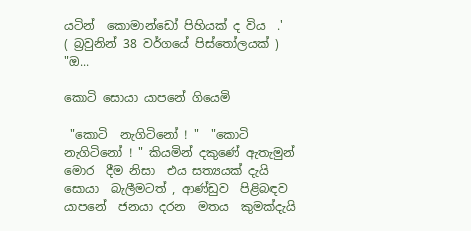යටින්  කොමාන්ඩෝ පිහියක් ද විය  .'                     ( බ්‍රවුනින් 38 වර්ගයේ පිස්තෝලයක් )  "ඔ...

කොටි සොයා යාපනේ ගියෙමි

 "කොටි  නැගිටිනෝ ! "  "කොටි නැගිටිනෝ ! " කියමින් දකුණේ ඇතැමුන්  මොර  දීම නිසා  එය සත්‍යයක් දැයි සොයා  බැලීමටත් , ආණ්ඩුව  පිළිබඳව  යාපනේ  ජනයා දරන  මතය  කුමක්දැයි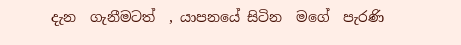දැන  ගැනීමටත්  , යාපනයේ සිටින  මගේ  පැරණි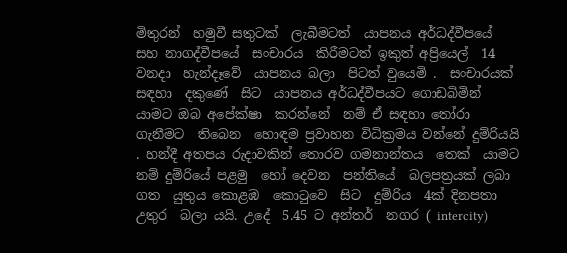මිතුරන්  හමුවී සතුටක්  ලැබීමටත්  යාපනය අර්ධද්වීපයේ  සහ නාගද්වීපයේ  සංචාරය  කිරීමටත් ඉකුත් අප්‍රියෙල්  14 වනදා  හැන්දෑවේ  යාපනය බලා  පිටත් වුයෙමි .  සංචාරයක් සඳහා  දකුණේ  සිට  යාපනය අර්ධද්වීපයට ගොඩබිමින්  යාමට ඔබ අපේක්ෂා  කරන්නේ  නම් ඒ සඳහා තෝරා  ගැනීමට  තිබෙන  හොඳම ප්‍රවාහන විධික්‍රමය වන්නේ දුම්රියයි . හන්දී අතපය රුදාවකින් තොරව ගමනාන්තය  තෙක්  යාමට  නම් දුම්රියේ පළමු  හෝ දෙවන  පන්තියේ  බලපත්‍රයක් ලබා  ගත  යුතුය කොළඹ  කොටුවෙ  සිට  දුම්රිය  4ක් දිනපතා  උතුර  බලා යයි. උදේ  5.45 ට අන්තර්  නගර ( intercity)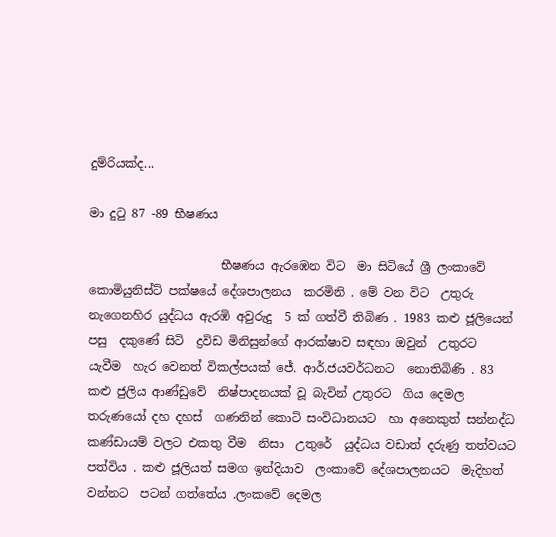දුම්රියක්ද...

මා දුටු 87 -89 භීෂණය

                      භීෂණය ඇරඹෙන විට  මා සිටියේ ශ්‍රී ලංකාවේ  කොමියුනිස්ට් පක්ෂයේ දේශපාලනය  කරමිනි . මේ වන විට  උතුරු නැගෙනහිර යුද්ධය ඇරඹි අවුරුදු  5 ක් ගත්වී තිබිණ . 1983 කළු ජූලියෙන් පසු  දකුණේ සිටි  ද්‍රවිඩ මිනිසුන්ගේ ආරක්ෂාව සඳහා ඔවුන්  උතුරට  යැවීම  හැර වෙනත් විකල්පයක් ජේ. ආර්.ජයවර්ධනට  නොතිබිණි . 83 කළු ජුලිය ආණ්ඩුවේ  නිෂ්පාදනයක් වූ බැවින් උතුරට  ගිය දෙමල තරුණයෝ දහ දහස්  ගණනින් කොටි සංවිධානයට  හා අනෙකුත් සන්නද්ධ  කණ්ඩායම් වලට එකතු වීම  නිසා  උතුරේ  යුද්ධය වඩාත් දරුණු තත්වයට  පත්විය . කළු ජූලියත් සමග ඉන්දියාව  ලංකාවේ දේශපාලනයට  මැදිහත් වන්නට  පටන් ගත්තේය .ලංකවේ දෙමල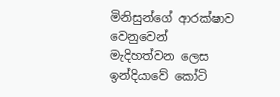මිනිසුන්ගේ ආරක්ෂාව වෙනුවෙන්  මැදිහත්වන ලෙස  ඉන්දියාවේ කෝටි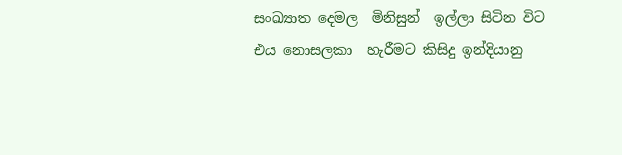සංඛ්‍යාත දෙමල  මිනිසුන්  ඉල්ලා සිටින විට එය නොසලකා  හැරීමට කිසිදු ඉන්දියානු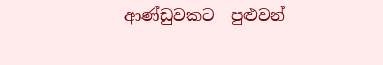ආණ්ඩුවකට  පුළුවන්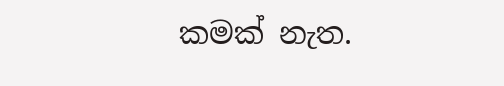කමක් නැත.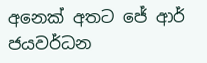අනෙක් අතට ජේ ආර් ජයවර්ධන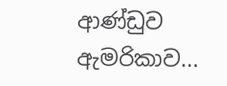ආණ්ඩුව ඇමරිකාව...